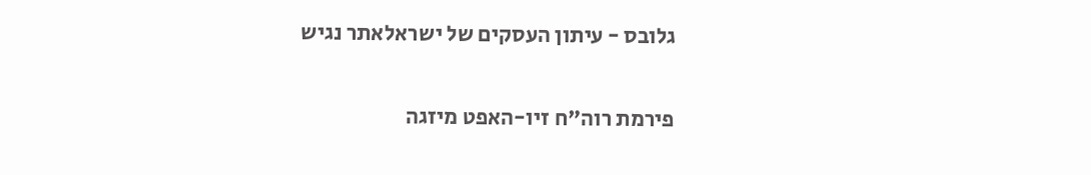גלובס - עיתון העסקים של ישראלאתר נגיש

פירמת רוה"ח זיו-האפט מיזגה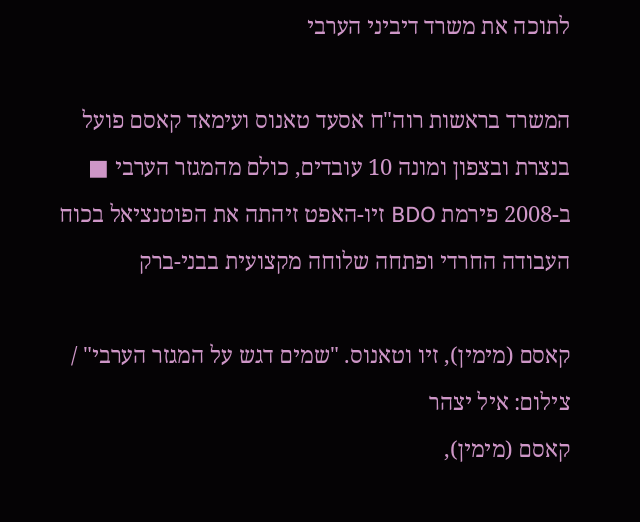לתוכה את משרד דיביני הערבי

המשרד בראשות רוה"ח אסעד טאנוס ועימאד קאסם פועל בנצרת ובצפון ומונה 10 עובדים, כולם מהמגזר הערבי ■ ב-2008 פירמת BDO זיו-האפט זיהתה את הפוטנציאל בכוח העבודה החרדי ופתחה שלוחה מקצועית בבני-ברק

קאסם (מימין), זיו וטאנוס. "שמים דגש על המגזר הערבי" / צילום: איל יצהר
קאסם (מימין),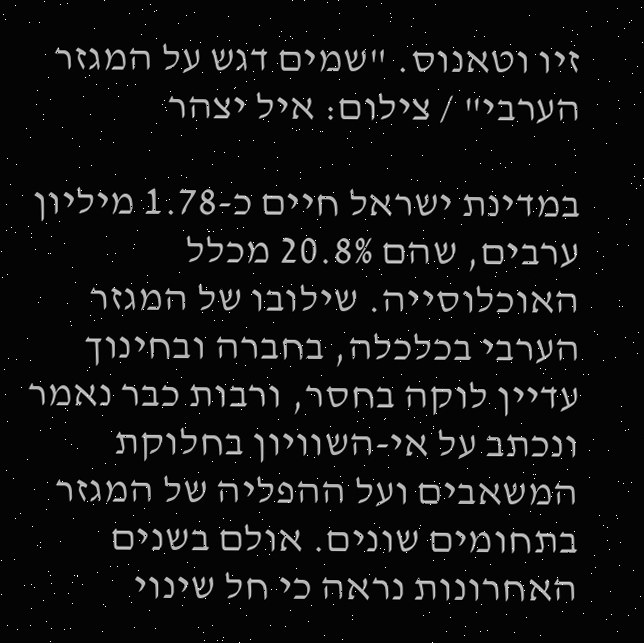זיו וטאנוס. "שמים דגש על המגזר הערבי" / צילום: איל יצהר

במדינת ישראל חיים כ-1.78 מיליון ערבים, שהם 20.8% מכלל האוכלוסייה. שילובו של המגזר הערבי בכלכלה, בחברה ובחינוך עדיין לוקה בחסר, ורבות כבר נאמר ונכתב על אי-השוויון בחלוקת המשאבים ועל ההפליה של המגזר בתחומים שונים. אולם בשנים האחרונות נראה כי חל שינוי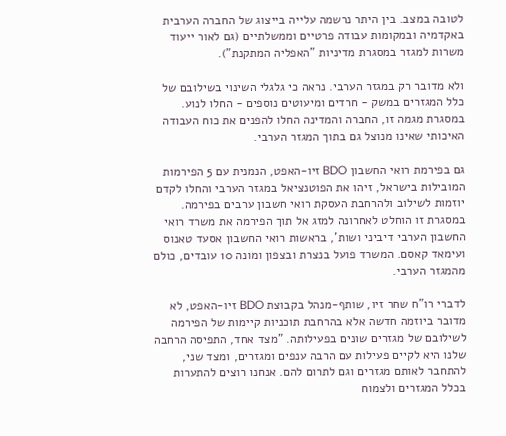לטובה במצב. בין היתר נרשמה עלייה בייצוג של החברה הערבית באקדמיה ובמקומות עבודה פרטיים וממשלתיים (גם לאור ייעוד משרות למגזר במסגרת מדיניות "האפליה המתקנת").

ולא מדובר רק במגזר הערבי. נראה כי גלגלי השינוי בשילובם של כלל המגזרים במשק - חרדים ומיעוטים נוספים - החלו לנוע. במסגרת מגמה זו, החברה והמדינה החלו להפנים את כוח העבודה האיכותי שאינו מנוצל גם בתוך המגזר הערבי.

גם בפירמת רואי החשבון BDO זיו-האפט, הנמנית עם 5 הפירמות המובילות בישראל, זיהו את הפוטנציאל במגזר הערבי והחלו לקדם יוזמות לשילוב ולהרחבת העסקת רואי חשבון ערבים בפירמה. במסגרת זו הוחלט לאחרונה למזג אל תוך הפירמה את משרד רואי החשבון הערבי דיביני ושות', בראשות רואי החשבון אסעד טאנוס ועימאד קאסם. המשרד פועל בנצרת ובצפון ומונה 10 עובדים, כולם מהמגזר הערבי.

לדברי רו"ח שחר זיו, שותף-מנהל בקבוצת BDO זיו-האפט, לא מדובר ביוזמה חדשה אלא בהרחבת תוכניות קיימות של הפירמה לשילובם של מגזרים שונים בפעילותה. "מצד אחד, התפיסה הרחבה שלנו היא לקיים פעילות עם הרבה ענפים ומגזרים, ומצד שני, להתחבר לאותם מגזרים וגם לתרום להם. אנחנו רוצים להתערות בכלל המגזרים ולצמוח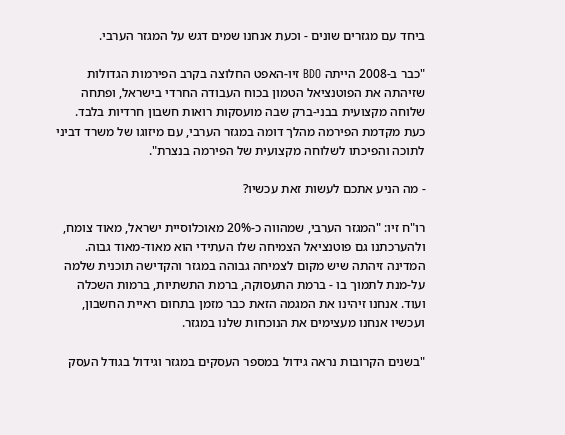ביחד עם מגזרים שונים - וכעת אנחנו שמים דגש על המגזר הערבי.

"כבר ב-2008 הייתה BDO זיו-האפט החלוצה בקרב הפירמות הגדולות שזיהתה את הפוטנציאל הטמון בכוח העבודה החרדי בישראל, ופתחה שלוחה מקצועית בבני-ברק שבה מועסקות רואות חשבון חרדיות בלבד. כעת מקדמת הפירמה מהלך דומה במגזר הערבי, עם מיזוגו של משרד דביני לתוכה והפיכתו לשלוחה מקצועית של הפירמה בנצרת".

- מה הניע אתכם לעשות זאת עכשיו?

רו"ח זיו: "המגזר הערבי, שמהווה כ-20% מאוכלוסיית ישראל, מאוד צומח, ולהערכתנו גם פוטנציאל הצמיחה שלו העתידי הוא מאוד-מאוד גבוה. המדינה זיהתה שיש מקום לצמיחה גבוהה במגזר והקדישה תוכנית שלמה על-מנת לתמוך בו - ברמת התעסוקה, ברמת התשתיות, ברמות השכלה ועוד. אנחנו זיהינו את המגמה הזאת כבר מזמן בתחום ראיית החשבון, ועכשיו אנחנו מעצימים את הנוכחות שלנו במגזר.

"בשנים הקרובות נראה גידול במספר העסקים במגזר וגידול בגודל העסק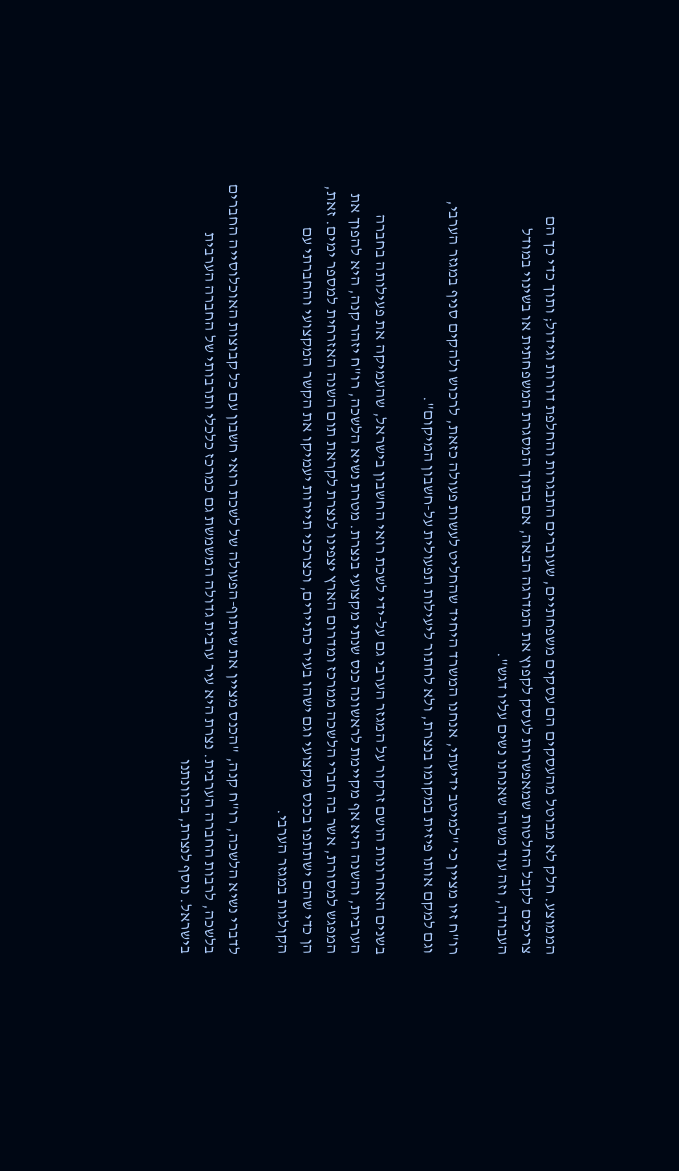הממוצע. חלק לא מבוטל מהעסקים הם עסקים משפחתיים, שעוברים התבגרות והחלפת דורות וגידול; ותוך כדי כך הם צריכים לקבל החלטות שמאפשרות לעסק לקפוץ את המדרגה הבאה, אם בתוך המסגרת המשפחתית או בשינוי במודל העבודה, וזה עוד משהו שאנחנו נשים עליו דגש".

רו"ח זיו מציין כי "למיטב ידיעתי, אנחנו המשרד היחיד שהחליט לעשות פעולה כזאת, לרכוש ולהקים סניף במגזר הערבי, וגם למקם אותו פיזית במקומו בנצרת, ולא לחתור ליעילות תפעולית על-חשבון המיקום".

בשנים האחרונות הושם זרקור על המגזר הערבי גם על-ידי לשכת רואי החשבון בישראל, שהעמיקה את פעילותה בחברה הערבית, והשנה היא אף מקיימת לראשונה כנס שנתי מקצועי בנצרת. מטרת נשיא הלשכה, רו"ח יזהר קנה, היא להפוך את המפגש למסורת, אשר בה חברי הלשכה ממרכז ומדרום הארץ יצפינו לנצרת לקראת תום השנה האזרחית למספר ימים. זאת, הן כדי שהם ישתתפו בכנס מקצועי וגם ישהו בעיר כתיירים, וכצרכני תיירות יעמיקו את הקשר המקצועי והחברתי עם הקולגות במגזר הערבי.

לדברי נשיא הלשכה, רו"ח קנה, "הכנס מציין את שיתוף-הפעולה של לשכת רואי חשבון עם כל קבוצות האוכלוסייה החברים בלשכה, לרבות החברה הערבית. נצרת היא עיר ערבית גדולה המשמשת גם כמרכז כלכלי ותרבותי של החברה הערבית בישראל. נוסף לנצרת, בכוונתנו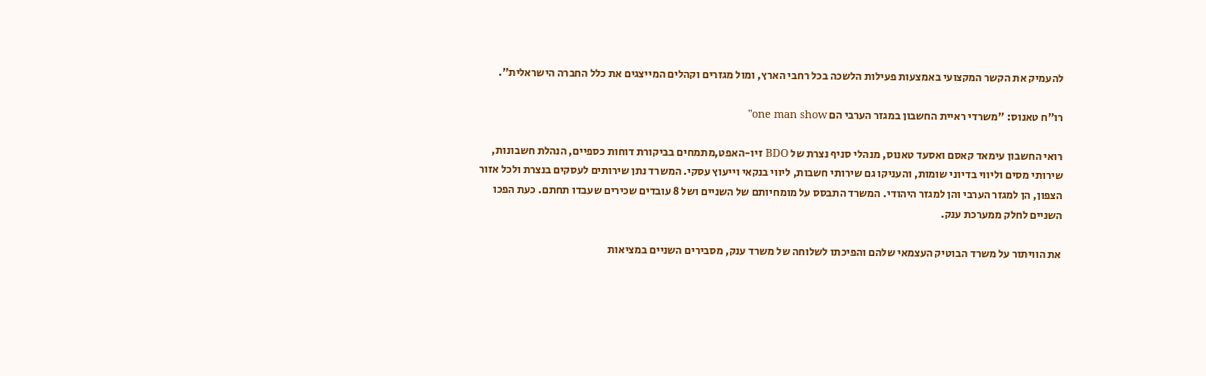להעמיק את הקשר המקצועי באמצעות פעילות הלשכה בכל רחבי הארץ, ומול מגזרים וקהלים המייצגים את כלל החברה הישראלית".

רו"ח טאנוס: "משרדי ראיית החשבון במגזר הערבי הם one man show"

רואי החשבון עימאד קאסם ואסעד טאנוס, מנהלי סניף נצרת של BDO זיו-האפט,מתמחים בביקורת דוחות כספיים, הנהלת חשבונות, שירותי מסים וליווי בדיוני שומות, והעניקו גם שירותי חשבות, ליווי בנקאי וייעוץ עסקי. המשרד נתן שירותים לעסקים בנצרת ולכל אזור הצפון, הן למגזר הערבי והן למגזר היהודי. המשרד התבסס על מומחיותם של השניים ושל 8 עובדים שכירים שעבדו תחתם. כעת הפכו השניים לחלק ממערכת ענק.

את הוויתור על משרד הבוטיק העצמאי שלהם והפיכתו לשלוחה של משרד ענק, מסבירים השניים במציאות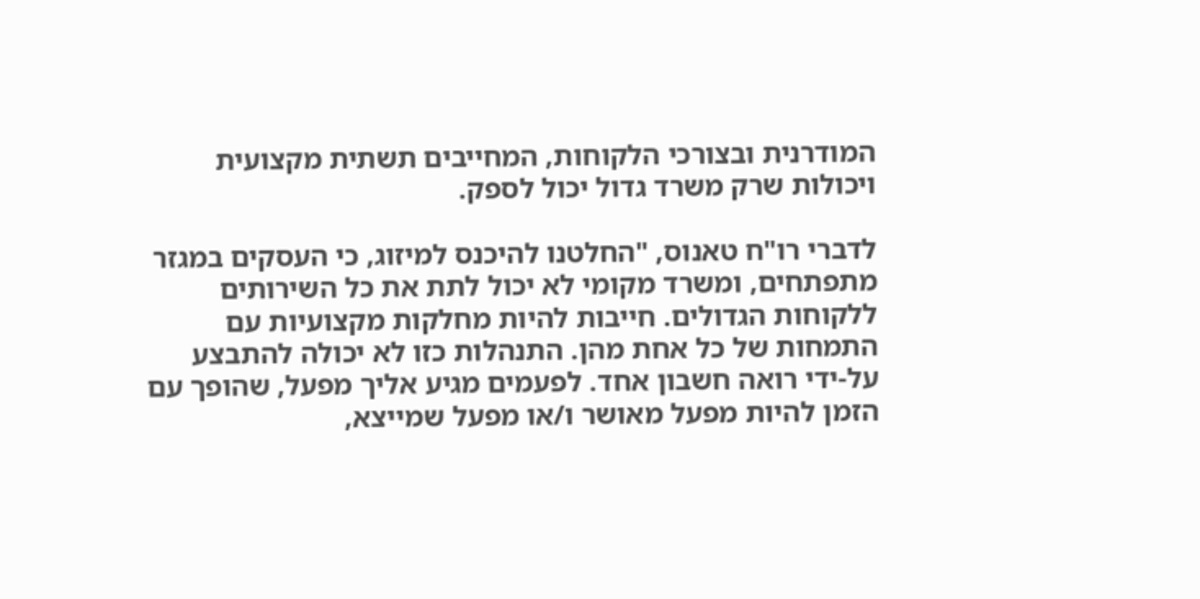המודרנית ובצורכי הלקוחות, המחייבים תשתית מקצועית ויכולות שרק משרד גדול יכול לספק.

לדברי רו"ח טאנוס, "החלטנו להיכנס למיזוג, כי העסקים במגזר מתפתחים, ומשרד מקומי לא יכול לתת את כל השירותים ללקוחות הגדולים. חייבות להיות מחלקות מקצועיות עם התמחות של כל אחת מהן. התנהלות כזו לא יכולה להתבצע על-ידי רואה חשבון אחד. לפעמים מגיע אליך מפעל, שהופך עם הזמן להיות מפעל מאושר ו/או מפעל שמייצא,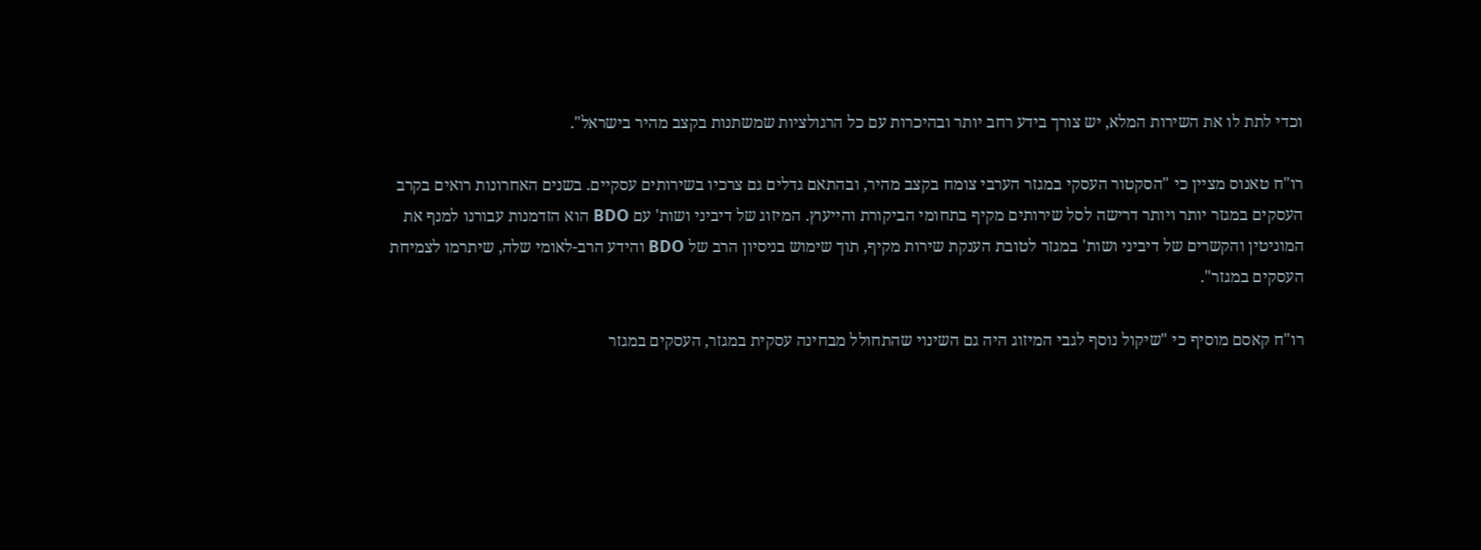וכדי לתת לו את השירות המלא, יש צורך בידע רחב יותר ובהיכרות עם כל הרגולציות שמשתנות בקצב מהיר בישראל".

רו"ח טאנוס מציין כי "הסקטור העסקי במגזר הערבי צומח בקצב מהיר, ובהתאם גדלים גם צרכיו בשירותים עסקיים. בשנים האחרונות רואים בקרב העסקים במגזר יותר ויותר דרישה לסל שירותים מקיף בתחומי הביקורת והייעוץ. המיזוג של דיביני ושות' עם BDO הוא הזדמנות עבורנו למנף את המוניטין והקשרים של דיביני ושות' במגזר לטובת הענקת שירות מקיף, תוך שימוש בניסיון הרב של BDO והידע הרב-לאומי שלה, שיתרמו לצמיחת העסקים במגזר".

רו"ח קאסם מוסיף כי "שיקול נוסף לגבי המיזוג היה גם השינוי שהתחולל מבחינה עסקית במגזר, העסקים במגזר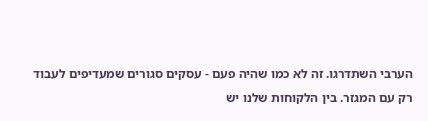הערבי השתדרגו. זה לא כמו שהיה פעם - עסקים סגורים שמעדיפים לעבוד רק עם המגזר. בין הלקוחות שלנו יש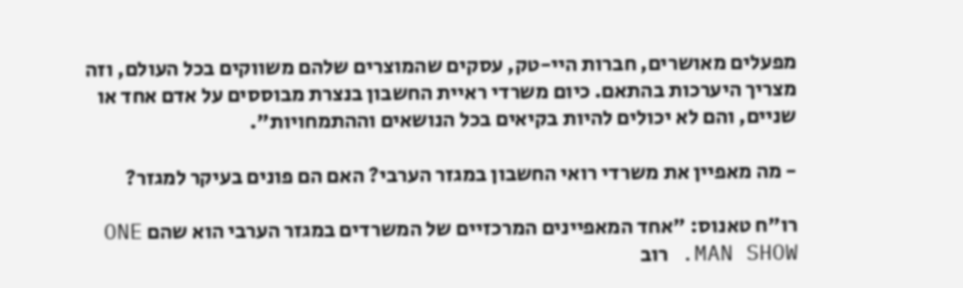מפעלים מאושרים, חברות היי-טק, עסקים שהמוצרים שלהם משווקים בכל העולם, וזה מצריך היערכות בהתאם. כיום משרדי ראיית החשבון בנצרת מבוססים על אדם אחד או שניים, והם לא יכולים להיות בקיאים בכל הנושאים וההתמחויות".

- מה מאפיין את משרדי רואי החשבון במגזר הערבי? האם הם פונים בעיקר למגזר?

רו"ח טאנוס: "אחד המאפיינים המרכזיים של המשרדים במגזר הערבי הוא שהם ONE MAN SHOW. רוב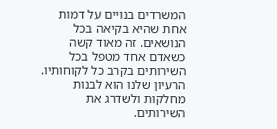המשרדים בנויים על דמות אחת שהיא בקיאה בכל הנושאים. זה מאוד קשה כשאדם אחד מטפל בכל השירותים בקרב כל לקוחותיו. הרעיון שלנו הוא לבנות מחלקות ולשדרג את השירותים.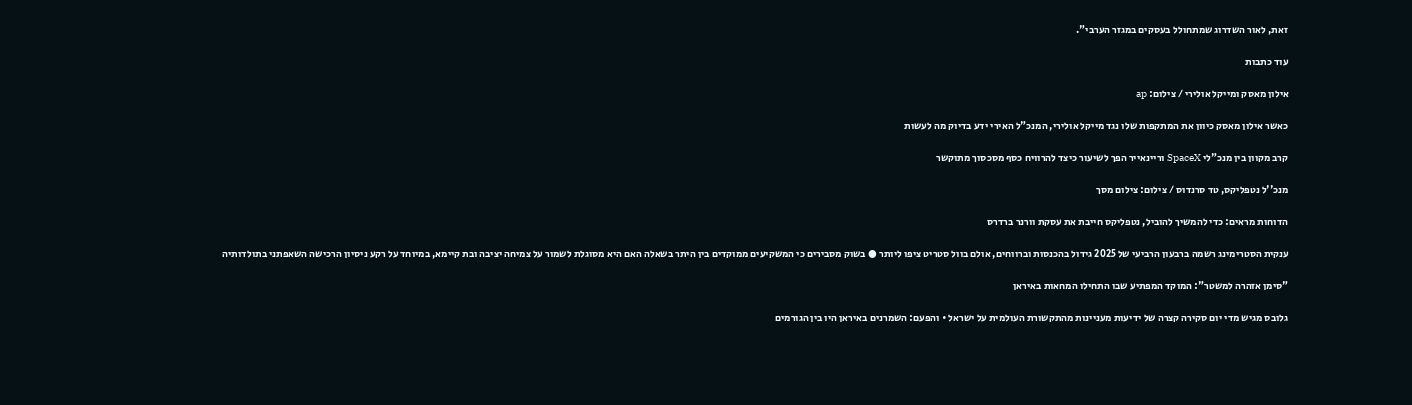זאת, לאור השדרוג שמתחולל בעסקים במגזר הערבי".

עוד כתבות

אילון מאסק ומייקל אולירי / צילום: ap

כאשר אילון מאסק כיוון את המתקפות שלו נגד מייקל אולירי, המנכ"ל האירי ידע בדיוק מה לעשות

קרב מקוון בין מנכ"לי SpaceX וריינאייר הפך לשיעור כיצד להרוויח כסף מסכסוך מתוקשר

מנכ''ל נטפליקס, טד סרנדוס / צילום: צילום מסך

הדוחות מראים: כדי להמשיך להוביל, נטפליקס חייבת את עסקת וורנר ברדרס

ענקית הסטרימינג רשמה ברבעון הרביעי של 2025 גידול בהכנסות וברווחים, אולם בוול סטריט ציפו ליותר ● בשוק מסבירים כי המשקיעים ממוקדים בין היתר בשאלה האם היא מסוגלת לשמור על צמיחה יציבה ובת קיימא, במיוחד על רקע ניסיון הרכישה השאפתני בתולדותיה

"סימן אזהרה למשטר": המוקד המפתיע שבו התחילו המחאות באיראן

גלובס מגיש מדי יום סקירה קצרה של ידיעות מעניינות מהתקשורת העולמית על ישראל • והפעם: השמרנים באיראן היו בין הגורמים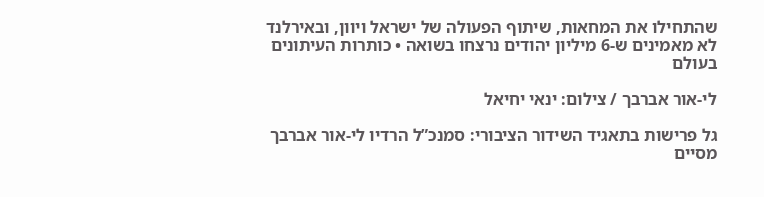שהתחילו את המחאות, שיתוף הפעולה של ישראל ויוון, ובאירלנד לא מאמינים ש-6 מיליון יהודים נרצחו בשואה • כותרות העיתונים בעולם

לי-אור אברבך / צילום: ינאי יחיאל

גל פרישות בתאגיד השידור הציבורי: סמנכ”ל הרדיו לי-אור אברבך מסיים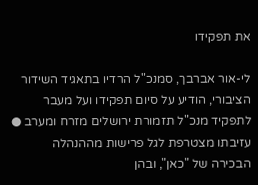את תפקידו

לי-אור אברבך, סמנכ"ל הרדיו בתאגיד השידור הציבורי, הודיע על סיום תפקידו ועל מעבר לתפקיד מנכ"ל תזמורת ירושלים מזרח ומערב ● עזיבתו מצטרפת לגל פרישות מההנהלה הבכירה של "כאן", ובהן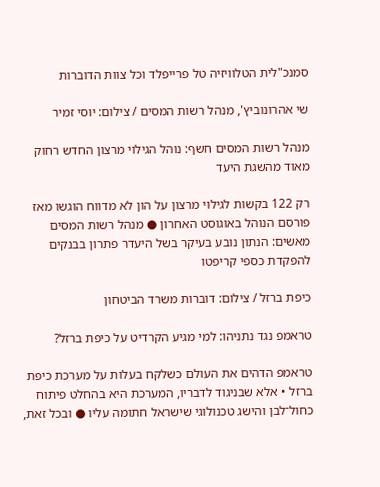סמנכ"לית הטלוויזיה טל פרייפלד וכל צוות הדוברות

שי אהרונוביץ', מנהל רשות המסים / צילום: יוסי זמיר

מנהל רשות המסים חשף: נוהל הגילוי מרצון החדש רחוק מאוד מהשגת היעד

רק 122 בקשות לגילוי מרצון על הון לא מדווח הוגשו מאז פורסם הנוהל באוגוסט האחרון ● מנהל רשות המסים מאשים: הנתון נובע בעיקר בשל היעדר פתרון בבנקים להפקדת כספי קריפטו

כיפת ברזל / צילום: דוברות משרד הביטחון

טראמפ נגד נתניהו: למי מגיע הקרדיט על כיפת ברזל?

טראמפ הדהים את העולם כשלקח בעלות על מערכת כיפת ברזל • אלא שבניגוד לדבריו, המערכת היא בהחלט פיתוח כחול־לבן והישג טכנולוגי שישראל חתומה עליו ● ובכל זאת,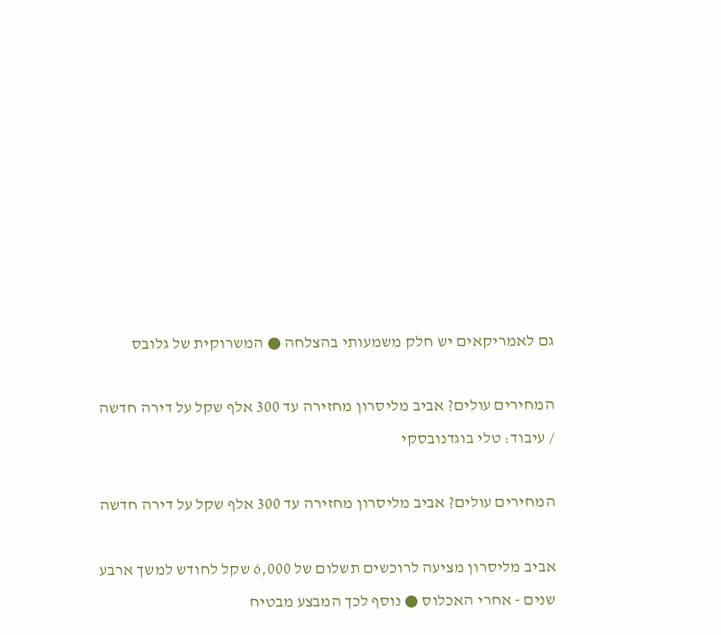גם לאמריקאים יש חלק משמעותי בהצלחה ● המשרוקית של גלובס

המחירים עולים? אביב מליסרון מחזירה עד 300 אלף שקל על דירה חדשה / עיבוד: טלי בוגדנובסקי

המחירים עולים? אביב מליסרון מחזירה עד 300 אלף שקל על דירה חדשה

אביב מליסרון מציעה לרוכשים תשלום של 6,000 שקל לחודש למשך ארבע שנים - אחרי האכלוס ● נוסף לכך המבצע מבטיח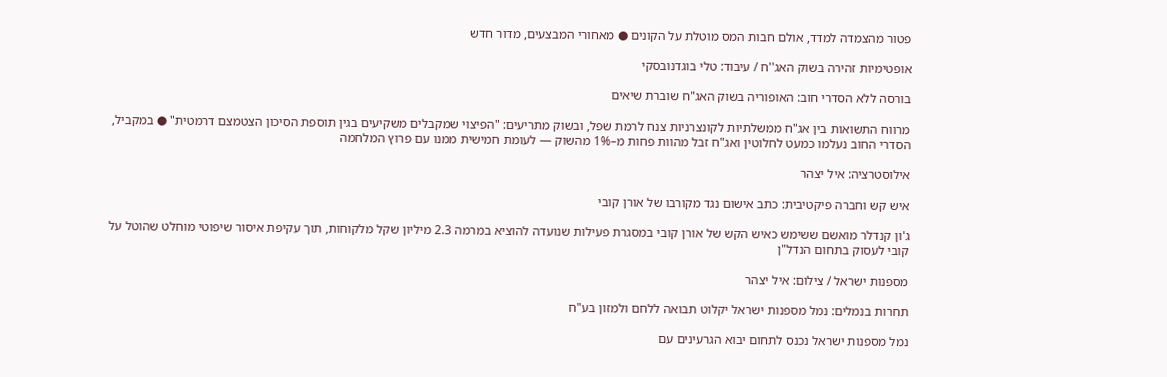פטור מהצמדה למדד, אולם חבות המס מוטלת על הקונים ● מאחורי המבצעים, מדור חדש

אופטימיות זהירה בשוק האג''ח / עיבוד: טלי בוגדנובסקי

בורסה ללא הסדרי חוב: האופוריה בשוק האג"ח שוברת שיאים

מרווח התשואות בין אג"ח ממשלתיות לקונצרניות צנח לרמת שפל, ובשוק מתריעים: "הפיצוי שמקבלים משקיעים בגין תוספת הסיכון הצטמצם דרמטית" ● במקביל, הסדרי החוב נעלמו כמעט לחלוטין ואג"ח זבל מהוות פחות מ–1% מהשוק — לעומת חמישית ממנו עם פרוץ המלחמה

אילוסטרציה: איל יצהר

איש קש וחברה פיקטיבית: כתב אישום נגד מקורבו של אורן קובי

ג'ון קנדלר מואשם ששימש כאיש הקש של אורן קובי במסגרת פעילות שנועדה להוציא במרמה 2.3 מיליון שקל מלקוחות, תוך עקיפת איסור שיפוטי מוחלט שהוטל על קובי לעסוק בתחום הנדל"ן

מספנות ישראל / צילום: איל יצהר

תחרות בנמלים: נמל מספנות ישראל יקלוט תבואה ללחם ולמזון בע"ח

נמל מספנות ישראל נכנס לתחום יבוא הגרעינים עם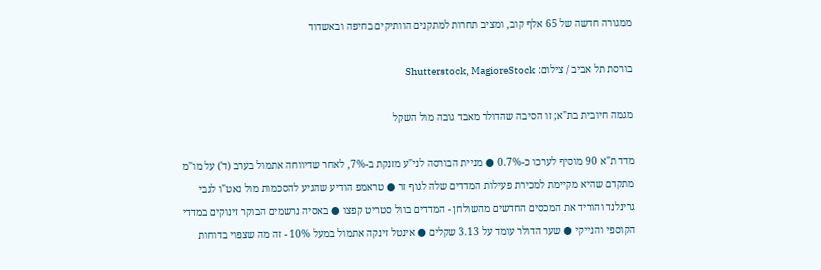ממגורה חדשה של 65 אלף קוב, ומציב תחרות למתקנים הוותיקים בחיפה ובאשדוד

בורסת תל אביב / צילום: Shutterstock, MagioreStock

מגמה חיובית בת"א; זו הסיבה שהדולר מאבד גובה מול השקל

מדד ת"א 90 מוסיף לערכו כ-0.7% ● מניית הבורסה לני"ע מזנקת ב-7%, לאחר שדיווחה אתמול בערב (ד') על מו"מ מתקדם שהיא מקיימת למכירת פעילות המדדים שלה לגוף זר ● טראמפ הודיע שהגיע להסכמות מול נאט"ו לגבי גרינלנד והוריד את המכסים החדשים מהשולחן - המדדים בוול סטריט קפצו ● באסיה נרשמים הבוקר זינוקים במדדי הקוספי והנייקי ● שער הדולר עומד על 3.13 שקלים ● אינטל זינקה אתמול במעל 10% - זה מה שצפוי בדוחות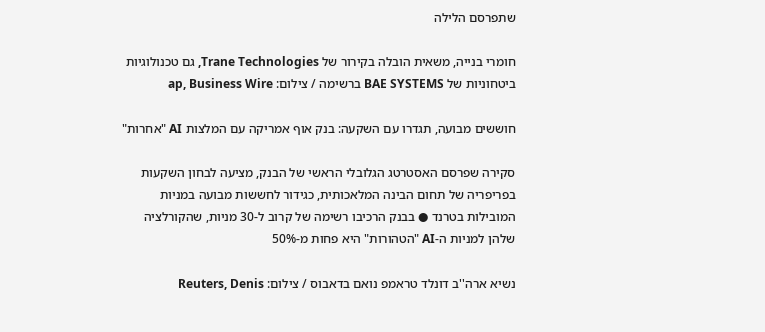שתפרסם הלילה

חומרי בנייה, משאית הובלה בקירור של Trane Technologies, גם טכנולוגיות ביטחוניות של BAE SYSTEMS ברשימה / צילום: ap, Business Wire

חוששים מבועה, תגדרו עם השקעה: בנק אוף אמריקה עם המלצות AI "אחרות"

סקירה שפרסם האסטרטג הגלובלי הראשי של הבנק, מציעה לבחון השקעות בפריפריה של תחום הבינה המלאכותית, כגידור לחששות מבועה במניות המובילות בטרנד ● בבנק הרכיבו רשימה של קרוב ל-30 מניות, שהקורלציה שלהן למניות ה-AI "הטהורות" היא פחות מ-50%

נשיא ארה''ב דונלד טראמפ נואם בדאבוס / צילום: Reuters, Denis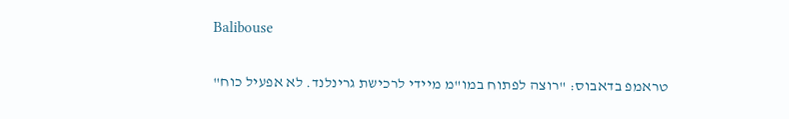Balibouse

טראמפ בדאבוס: "רוצה לפתוח במו"מ מיידי לרכישת גרינלנד. לא אפעיל כוח"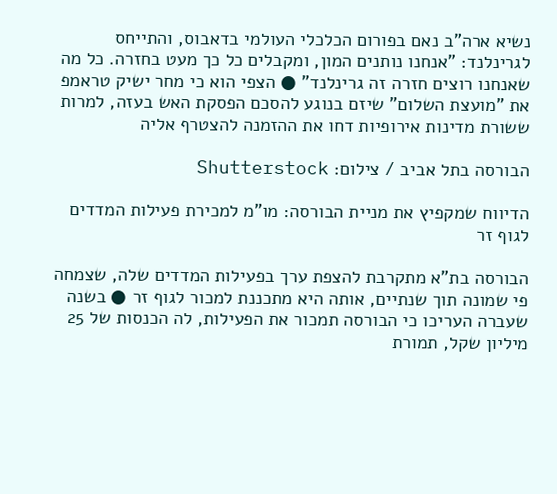נשיא ארה"ב נאם בפורום הכלכלי העולמי בדאבוס, והתייחס לגרינלנד: "אנחנו נותנים המון, ומקבלים כל כך מעט בחזרה. כל מה שאנחנו רוצים חזרה זה גרינלנד" ● הצפי הוא כי מחר ישיק טראמפ את "מועצת השלום" שיזם בנוגע להסכם הפסקת האש בעזה, למרות ששורת מדינות אירופיות דחו את ההזמנה להצטרף אליה

הבורסה בתל אביב / צילום: Shutterstock

הדיווח שמקפיץ את מניית הבורסה: מו"מ למכירת פעילות המדדים לגוף זר

הבורסה בת"א מתקרבת להצפת ערך בפעילות המדדים שלה, שצמחה פי שמונה תוך שנתיים, אותה היא מתכננת למכור לגוף זר ● בשנה שעברה העריכו כי הבורסה תמכור את הפעילות, לה הכנסות של 25 מיליון שקל, תמורת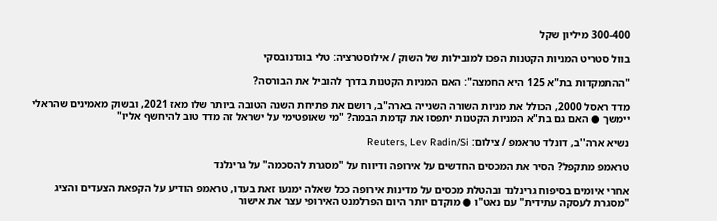300-400 מיליון שקל

בוול סטריט המניות הקטנות הפכו למובילות של השוק / אילוסטרציה: טלי בוגדנובסקי

"ההתמקדות בת"א 125 היא החמצה": האם המניות הקטנות בדרך להוביל את הבורסה?

מדד ראסל 2000, הכולל את מניות השורה השנייה בארה"ב, רושם את פתיחת השנה הטובה ביותר שלו מאז 2021, ובשוק מאמינים שהראלי יימשך ● האם גם בת"א המניות הקטנות יתפסו את קדמת הבמה? "מי שאופטימי על ישראל זה מדד טוב להיחשף אליו"

נשיא ארה''ב, דונלד טראמפ / צילום: Reuters, Lev Radin/Si

טראמפ מתקפל? הסיר את המכסים החדשים על אירופה ודיווח על "מסגרת להסכמה" על גרינלנד

אחרי איומים בסיפוח גרינלנד ובהטלת מכסים על מדינות אירופה ככל שאלה ימנעו זאת בעדו, טראמפ הודיע על הקפאת הצעדים והציג "מסגרת לעסקה עתידית" עם נאט"ו ● מוקדם יותר היום הפרלמנט האירופי עצר את אישור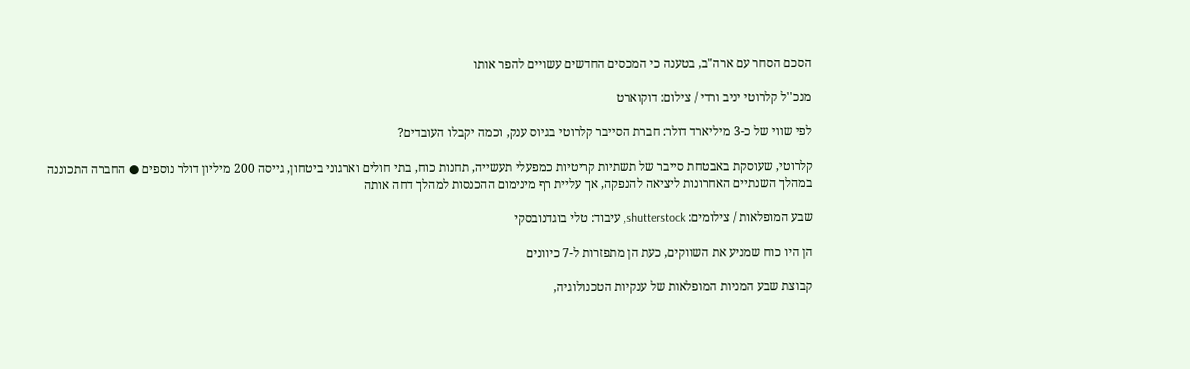הסכם הסחר עם ארה"ב, בטענה כי המכסים החדשים עשויים להפר אותו

מנכ''ל קלרוטי יניב ורדי / צילום: דוקוארט

לפי שווי של כ-3 מיליארד דולר: חברת הסייבר קלרוטי בגיוס ענק, וכמה יקבלו העובדים?

קלרוטי, שעוסקת באבטחת סייבר של תשתיות קריטיות כמפעלי תעשייה, תחנות כוח, בתי חולים וארגוני ביטחון, גייסה 200 מיליון דולר נוספים ● החברה התכוננה במהלך השנתיים האחרונות ליציאה להנפקה, אך עליית רף מינימום ההכנסות למהלך דחה אותה

שבע המופלאות / צילומים: shutterstock, עיבוד: טלי בוגדנובסקי

הן היו כוח שמניע את השווקים, כעת הן מתפזרות ל-7 כיוונים

קבוצת שבע המניות המופלאות של ענקיות הטכנולוגיה,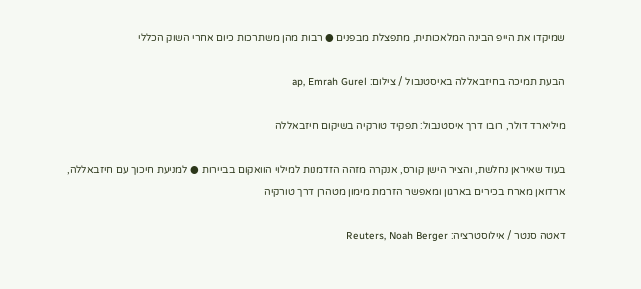שמיקדו את הייפ הבינה המלאכותית, מתפצלת מבפנים ● רבות מהן משתרכות כיום אחרי השוק הכללי

הבעת תמיכה בחיזבאללה באיסטנבול / צילום: ap, Emrah Gurel

מיליארד דולר, רובו דרך איסטנבול: תפקיד טורקיה בשיקום חיזבאללה

בעוד שאיראן נחלשת, והציר הישן קורס, אנקרה מזהה הזדמנות למילוי הוואקום בביירות ● למניעת חיכוך עם חיזבאללה, ארדואן מארח בכירים בארגון ומאפשר הזרמת מימון מטהרן דרך טורקיה

דאטה סנטר / אילוסטרציה: Reuters, Noah Berger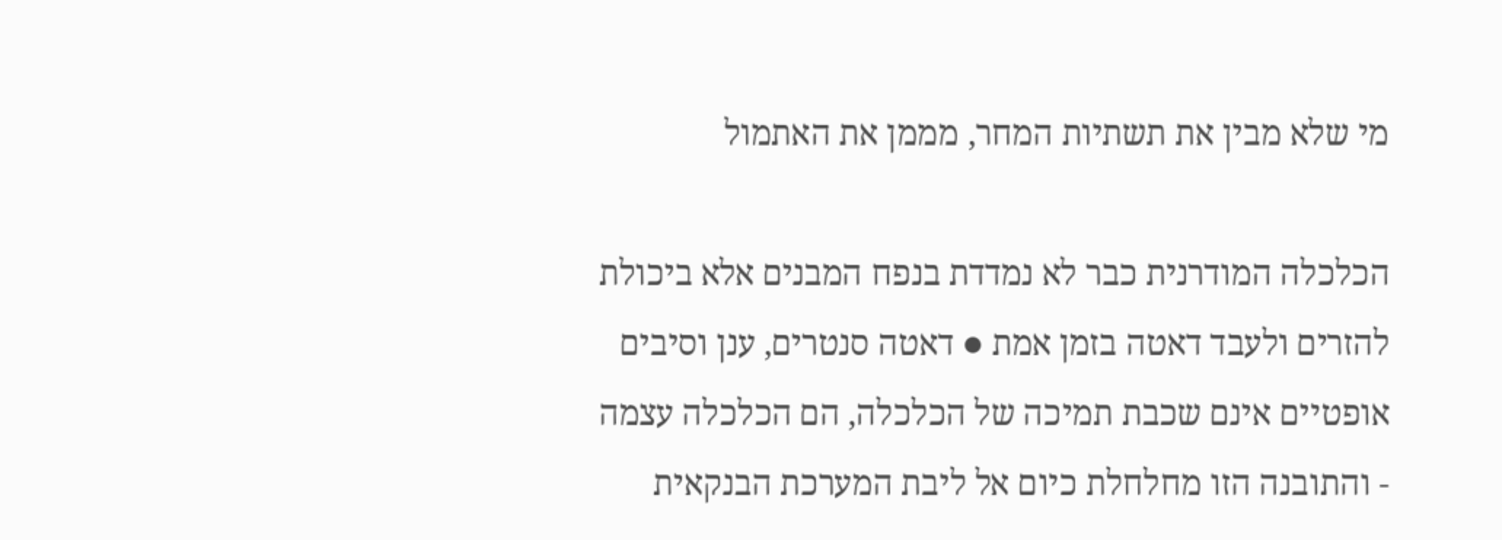מי שלא מבין את תשתיות המחר, מממן את האתמול

הכלכלה המודרנית כבר לא נמדדת בנפח המבנים אלא ביכולת להזרים ולעבד דאטה בזמן אמת ● דאטה סנטרים, ענן וסיבים אופטיים אינם שכבת תמיכה של הכלכלה, הם הכלכלה עצמה - והתובנה הזו מחלחלת כיום אל ליבת המערכת הבנקאית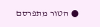● הטור מתפרסם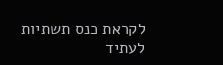לקראת כנס תשתיות לעתיד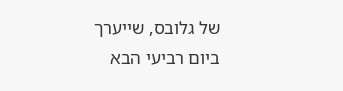של גלובס, שייערך ביום רביעי הבא